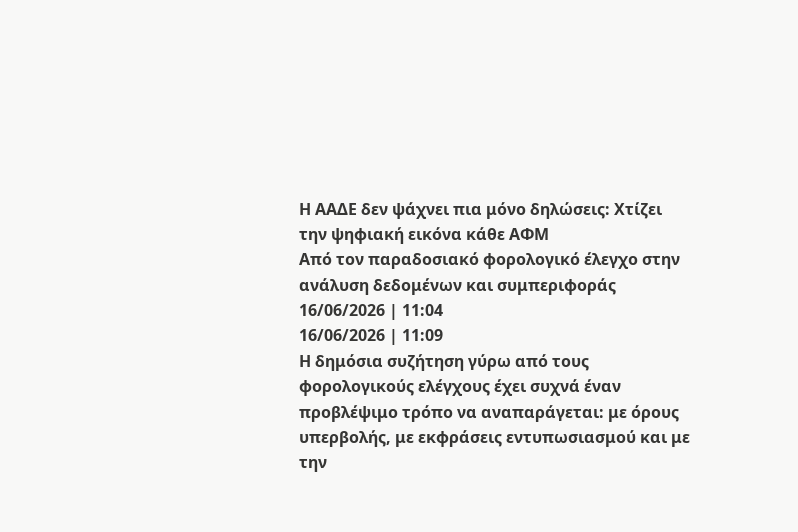Η ΑΑΔΕ δεν ψάχνει πια μόνο δηλώσεις: Χτίζει την ψηφιακή εικόνα κάθε ΑΦΜ
Από τον παραδοσιακό φορολογικό έλεγχο στην ανάλυση δεδομένων και συμπεριφοράς
16/06/2026 | 11:04
16/06/2026 | 11:09
Η δημόσια συζήτηση γύρω από τους φορολογικούς ελέγχους έχει συχνά έναν προβλέψιμο τρόπο να αναπαράγεται: με όρους υπερβολής, με εκφράσεις εντυπωσιασμού και με την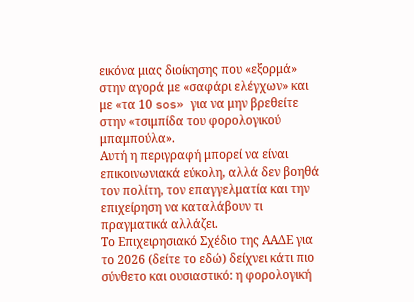εικόνα μιας διοίκησης που «εξορμά» στην αγορά με «σαφάρι ελέγχων» και με «τα 10 sos» για να μην βρεθείτε στην «τσιμπίδα του φορολογικού μπαμπούλα».
Αυτή η περιγραφή μπορεί να είναι επικοινωνιακά εύκολη, αλλά δεν βοηθά τον πολίτη, τον επαγγελματία και την επιχείρηση να καταλάβουν τι πραγματικά αλλάζει.
Το Επιχειρησιακό Σχέδιο της ΑΑΔΕ για το 2026 (δείτε το εδώ) δείχνει κάτι πιο σύνθετο και ουσιαστικό: η φορολογική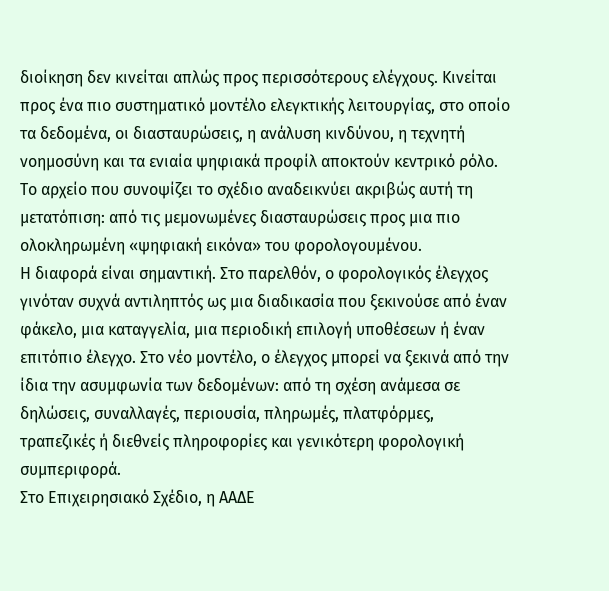διοίκηση δεν κινείται απλώς προς περισσότερους ελέγχους. Κινείται προς ένα πιο συστηματικό μοντέλο ελεγκτικής λειτουργίας, στο οποίο τα δεδομένα, οι διασταυρώσεις, η ανάλυση κινδύνου, η τεχνητή νοημοσύνη και τα ενιαία ψηφιακά προφίλ αποκτούν κεντρικό ρόλο. Το αρχείο που συνοψίζει το σχέδιο αναδεικνύει ακριβώς αυτή τη μετατόπιση: από τις μεμονωμένες διασταυρώσεις προς μια πιο ολοκληρωμένη «ψηφιακή εικόνα» του φορολογουμένου.
Η διαφορά είναι σημαντική. Στο παρελθόν, ο φορολογικός έλεγχος γινόταν συχνά αντιληπτός ως μια διαδικασία που ξεκινούσε από έναν φάκελο, μια καταγγελία, μια περιοδική επιλογή υποθέσεων ή έναν επιτόπιο έλεγχο. Στο νέο μοντέλο, ο έλεγχος μπορεί να ξεκινά από την ίδια την ασυμφωνία των δεδομένων: από τη σχέση ανάμεσα σε δηλώσεις, συναλλαγές, περιουσία, πληρωμές, πλατφόρμες, τραπεζικές ή διεθνείς πληροφορίες και γενικότερη φορολογική συμπεριφορά.
Στο Επιχειρησιακό Σχέδιο, η ΑΑΔΕ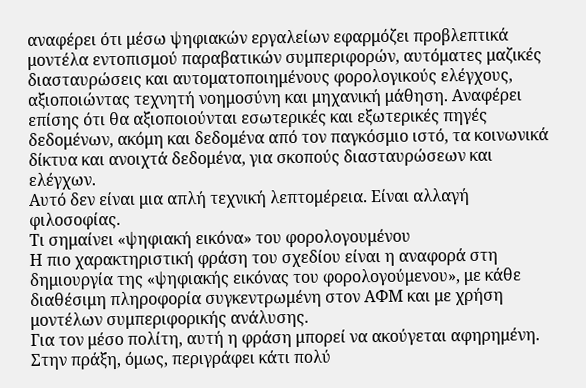αναφέρει ότι μέσω ψηφιακών εργαλείων εφαρμόζει προβλεπτικά μοντέλα εντοπισμού παραβατικών συμπεριφορών, αυτόματες μαζικές διασταυρώσεις και αυτοματοποιημένους φορολογικούς ελέγχους, αξιοποιώντας τεχνητή νοημοσύνη και μηχανική μάθηση. Αναφέρει επίσης ότι θα αξιοποιούνται εσωτερικές και εξωτερικές πηγές δεδομένων, ακόμη και δεδομένα από τον παγκόσμιο ιστό, τα κοινωνικά δίκτυα και ανοιχτά δεδομένα, για σκοπούς διασταυρώσεων και ελέγχων.
Αυτό δεν είναι μια απλή τεχνική λεπτομέρεια. Είναι αλλαγή φιλοσοφίας.
Τι σημαίνει «ψηφιακή εικόνα» του φορολογουμένου
Η πιο χαρακτηριστική φράση του σχεδίου είναι η αναφορά στη δημιουργία της «ψηφιακής εικόνας του φορολογούμενου», με κάθε διαθέσιμη πληροφορία συγκεντρωμένη στον ΑΦΜ και με χρήση μοντέλων συμπεριφορικής ανάλυσης.
Για τον μέσο πολίτη, αυτή η φράση μπορεί να ακούγεται αφηρημένη. Στην πράξη, όμως, περιγράφει κάτι πολύ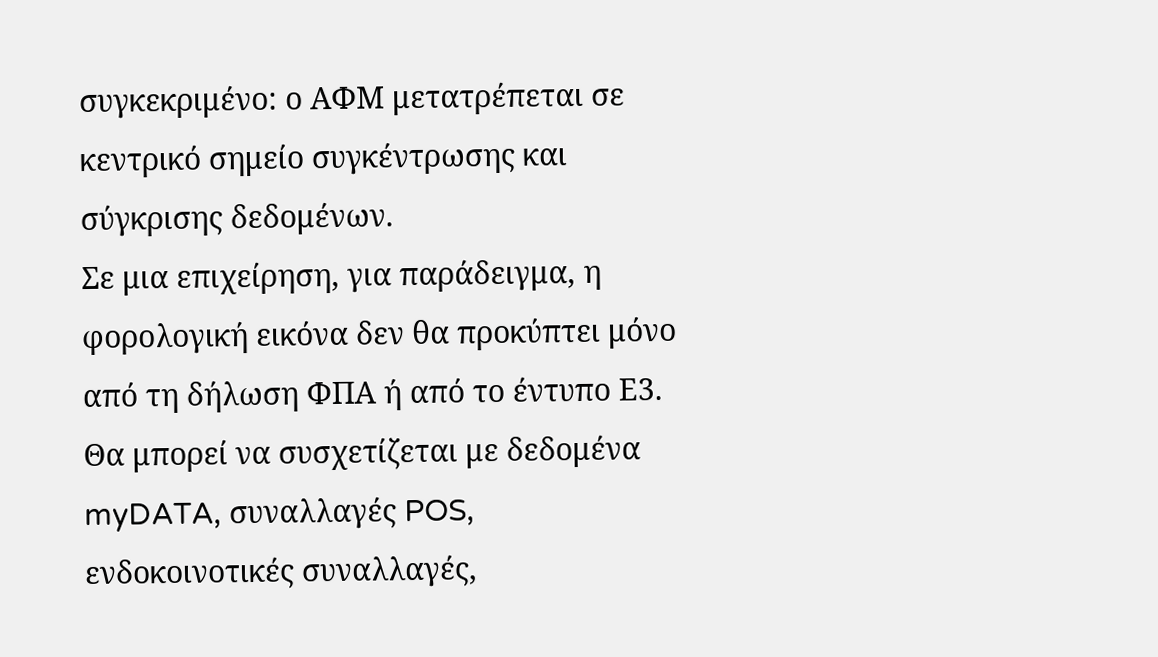συγκεκριμένο: ο ΑΦΜ μετατρέπεται σε κεντρικό σημείο συγκέντρωσης και σύγκρισης δεδομένων.
Σε μια επιχείρηση, για παράδειγμα, η φορολογική εικόνα δεν θα προκύπτει μόνο από τη δήλωση ΦΠΑ ή από το έντυπο Ε3. Θα μπορεί να συσχετίζεται με δεδομένα myDATA, συναλλαγές POS, ενδοκοινοτικές συναλλαγές,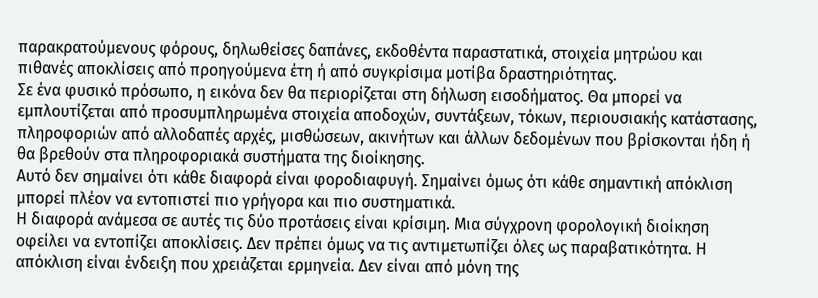παρακρατούμενους φόρους, δηλωθείσες δαπάνες, εκδοθέντα παραστατικά, στοιχεία μητρώου και πιθανές αποκλίσεις από προηγούμενα έτη ή από συγκρίσιμα μοτίβα δραστηριότητας.
Σε ένα φυσικό πρόσωπο, η εικόνα δεν θα περιορίζεται στη δήλωση εισοδήματος. Θα μπορεί να εμπλουτίζεται από προσυμπληρωμένα στοιχεία αποδοχών, συντάξεων, τόκων, περιουσιακής κατάστασης, πληροφοριών από αλλοδαπές αρχές, μισθώσεων, ακινήτων και άλλων δεδομένων που βρίσκονται ήδη ή θα βρεθούν στα πληροφοριακά συστήματα της διοίκησης.
Αυτό δεν σημαίνει ότι κάθε διαφορά είναι φοροδιαφυγή. Σημαίνει όμως ότι κάθε σημαντική απόκλιση μπορεί πλέον να εντοπιστεί πιο γρήγορα και πιο συστηματικά.
Η διαφορά ανάμεσα σε αυτές τις δύο προτάσεις είναι κρίσιμη. Μια σύγχρονη φορολογική διοίκηση οφείλει να εντοπίζει αποκλίσεις. Δεν πρέπει όμως να τις αντιμετωπίζει όλες ως παραβατικότητα. Η απόκλιση είναι ένδειξη που χρειάζεται ερμηνεία. Δεν είναι από μόνη της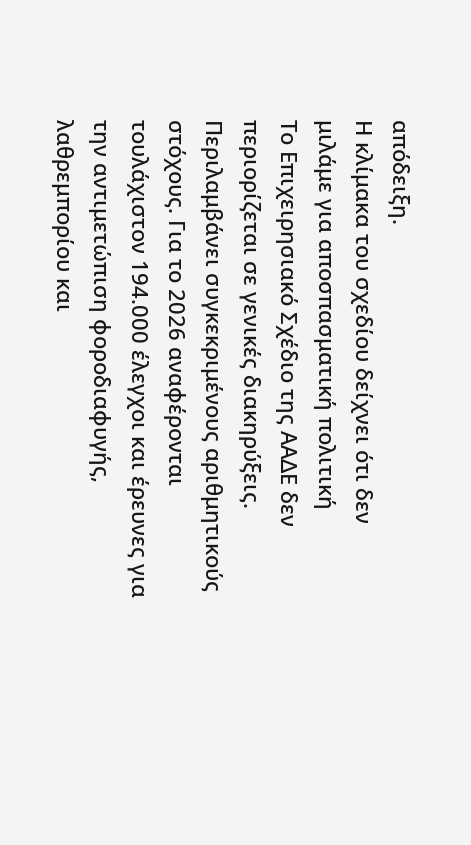απόδειξη.
Η κλίμακα του σχεδίου δείχνει ότι δεν μιλάμε για αποσπασματική πολιτική
Το Επιχειρησιακό Σχέδιο της ΑΑΔΕ δεν περιορίζεται σε γενικές διακηρύξεις. Περιλαμβάνει συγκεκριμένους αριθμητικούς στόχους. Για το 2026 αναφέρονται τουλάχιστον 194.000 έλεγχοι και έρευνες για την αντιμετώπιση φοροδιαφυγής, λαθρεμπορίου και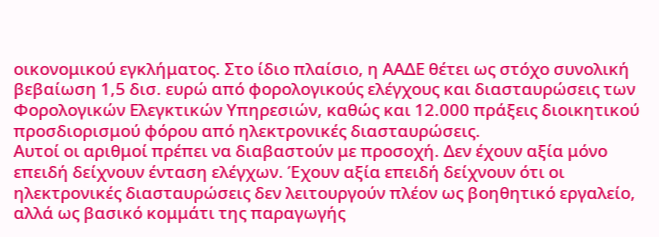οικονομικού εγκλήματος. Στο ίδιο πλαίσιο, η ΑΑΔΕ θέτει ως στόχο συνολική βεβαίωση 1,5 δισ. ευρώ από φορολογικούς ελέγχους και διασταυρώσεις των Φορολογικών Ελεγκτικών Υπηρεσιών, καθώς και 12.000 πράξεις διοικητικού προσδιορισμού φόρου από ηλεκτρονικές διασταυρώσεις.
Αυτοί οι αριθμοί πρέπει να διαβαστούν με προσοχή. Δεν έχουν αξία μόνο επειδή δείχνουν ένταση ελέγχων. Έχουν αξία επειδή δείχνουν ότι οι ηλεκτρονικές διασταυρώσεις δεν λειτουργούν πλέον ως βοηθητικό εργαλείο, αλλά ως βασικό κομμάτι της παραγωγής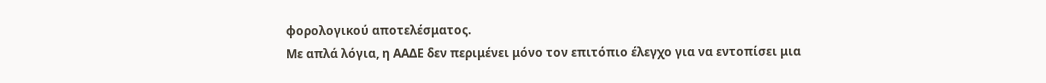φορολογικού αποτελέσματος.
Με απλά λόγια, η ΑΑΔΕ δεν περιμένει μόνο τον επιτόπιο έλεγχο για να εντοπίσει μια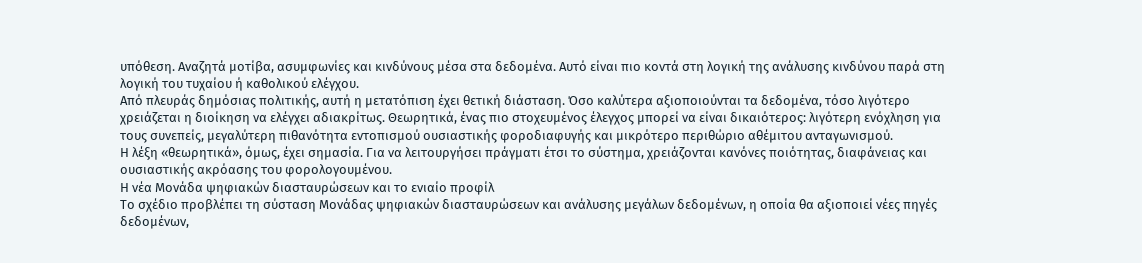υπόθεση. Αναζητά μοτίβα, ασυμφωνίες και κινδύνους μέσα στα δεδομένα. Αυτό είναι πιο κοντά στη λογική της ανάλυσης κινδύνου παρά στη λογική του τυχαίου ή καθολικού ελέγχου.
Από πλευράς δημόσιας πολιτικής, αυτή η μετατόπιση έχει θετική διάσταση. Όσο καλύτερα αξιοποιούνται τα δεδομένα, τόσο λιγότερο χρειάζεται η διοίκηση να ελέγχει αδιακρίτως. Θεωρητικά, ένας πιο στοχευμένος έλεγχος μπορεί να είναι δικαιότερος: λιγότερη ενόχληση για τους συνεπείς, μεγαλύτερη πιθανότητα εντοπισμού ουσιαστικής φοροδιαφυγής και μικρότερο περιθώριο αθέμιτου ανταγωνισμού.
Η λέξη «θεωρητικά», όμως, έχει σημασία. Για να λειτουργήσει πράγματι έτσι το σύστημα, χρειάζονται κανόνες ποιότητας, διαφάνειας και ουσιαστικής ακρόασης του φορολογουμένου.
Η νέα Μονάδα ψηφιακών διασταυρώσεων και το ενιαίο προφίλ
Το σχέδιο προβλέπει τη σύσταση Μονάδας ψηφιακών διασταυρώσεων και ανάλυσης μεγάλων δεδομένων, η οποία θα αξιοποιεί νέες πηγές δεδομένων,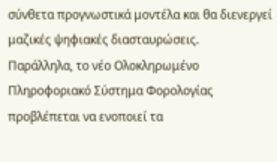σύνθετα προγνωστικά μοντέλα και θα διενεργεί μαζικές ψηφιακές διασταυρώσεις.
Παράλληλα, το νέο Ολοκληρωμένο Πληροφοριακό Σύστημα Φορολογίας προβλέπεται να ενοποιεί τα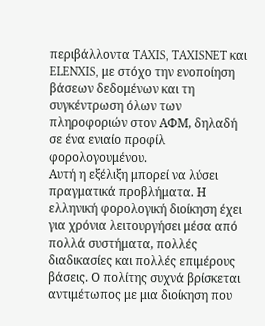περιβάλλοντα TAXIS, TAXISNET και ELENXIS, με στόχο την ενοποίηση βάσεων δεδομένων και τη συγκέντρωση όλων των πληροφοριών στον ΑΦΜ, δηλαδή σε ένα ενιαίο προφίλ φορολογουμένου.
Αυτή η εξέλιξη μπορεί να λύσει πραγματικά προβλήματα. Η ελληνική φορολογική διοίκηση έχει για χρόνια λειτουργήσει μέσα από πολλά συστήματα, πολλές διαδικασίες και πολλές επιμέρους βάσεις. Ο πολίτης συχνά βρίσκεται αντιμέτωπος με μια διοίκηση που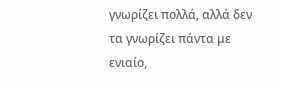γνωρίζει πολλά, αλλά δεν τα γνωρίζει πάντα με ενιαίο,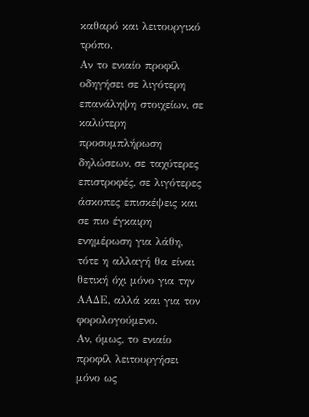καθαρό και λειτουργικό τρόπο.
Αν το ενιαίο προφίλ οδηγήσει σε λιγότερη επανάληψη στοιχείων, σε καλύτερη προσυμπλήρωση δηλώσεων, σε ταχύτερες επιστροφές, σε λιγότερες άσκοπες επισκέψεις και σε πιο έγκαιρη ενημέρωση για λάθη, τότε η αλλαγή θα είναι θετική όχι μόνο για την ΑΑΔΕ, αλλά και για τον φορολογούμενο.
Αν, όμως, το ενιαίο προφίλ λειτουργήσει μόνο ως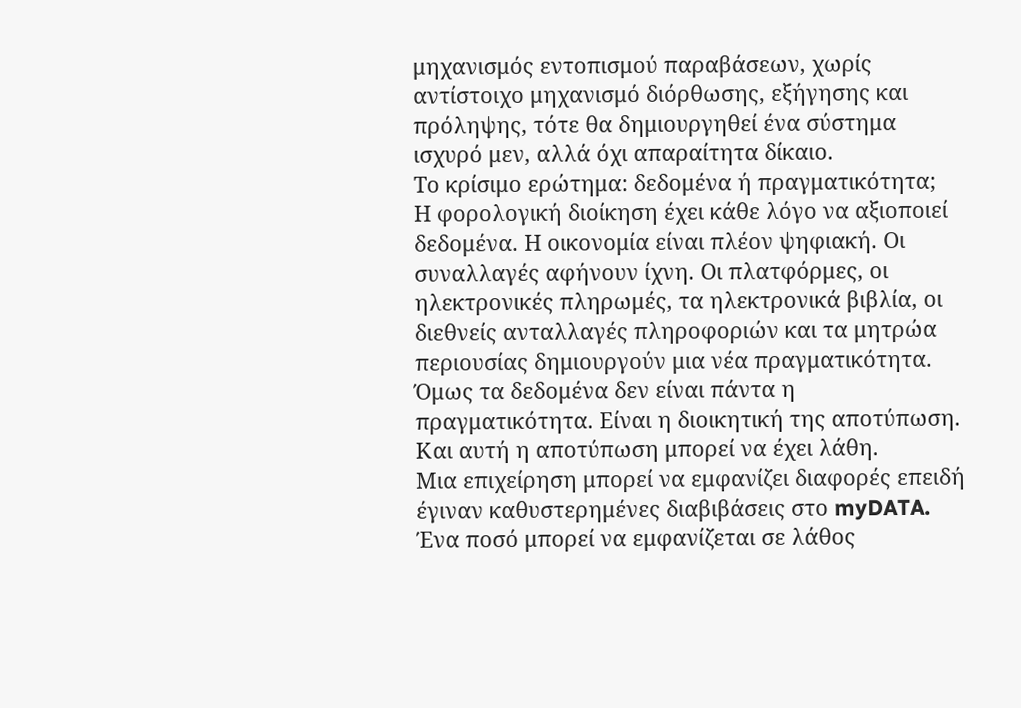μηχανισμός εντοπισμού παραβάσεων, χωρίς αντίστοιχο μηχανισμό διόρθωσης, εξήγησης και πρόληψης, τότε θα δημιουργηθεί ένα σύστημα ισχυρό μεν, αλλά όχι απαραίτητα δίκαιο.
Το κρίσιμο ερώτημα: δεδομένα ή πραγματικότητα;
Η φορολογική διοίκηση έχει κάθε λόγο να αξιοποιεί δεδομένα. Η οικονομία είναι πλέον ψηφιακή. Οι συναλλαγές αφήνουν ίχνη. Οι πλατφόρμες, οι ηλεκτρονικές πληρωμές, τα ηλεκτρονικά βιβλία, οι διεθνείς ανταλλαγές πληροφοριών και τα μητρώα περιουσίας δημιουργούν μια νέα πραγματικότητα.
Όμως τα δεδομένα δεν είναι πάντα η πραγματικότητα. Είναι η διοικητική της αποτύπωση.
Και αυτή η αποτύπωση μπορεί να έχει λάθη.
Μια επιχείρηση μπορεί να εμφανίζει διαφορές επειδή έγιναν καθυστερημένες διαβιβάσεις στο myDATA. Ένα ποσό μπορεί να εμφανίζεται σε λάθος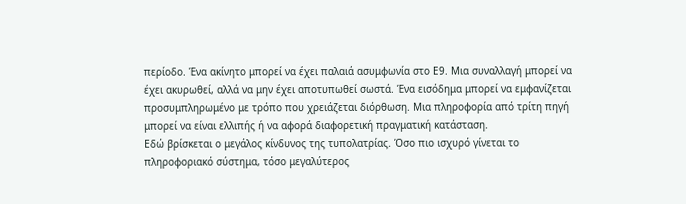περίοδο. Ένα ακίνητο μπορεί να έχει παλαιά ασυμφωνία στο Ε9. Μια συναλλαγή μπορεί να έχει ακυρωθεί, αλλά να μην έχει αποτυπωθεί σωστά. Ένα εισόδημα μπορεί να εμφανίζεται προσυμπληρωμένο με τρόπο που χρειάζεται διόρθωση. Μια πληροφορία από τρίτη πηγή μπορεί να είναι ελλιπής ή να αφορά διαφορετική πραγματική κατάσταση.
Εδώ βρίσκεται ο μεγάλος κίνδυνος της τυπολατρίας. Όσο πιο ισχυρό γίνεται το πληροφοριακό σύστημα, τόσο μεγαλύτερος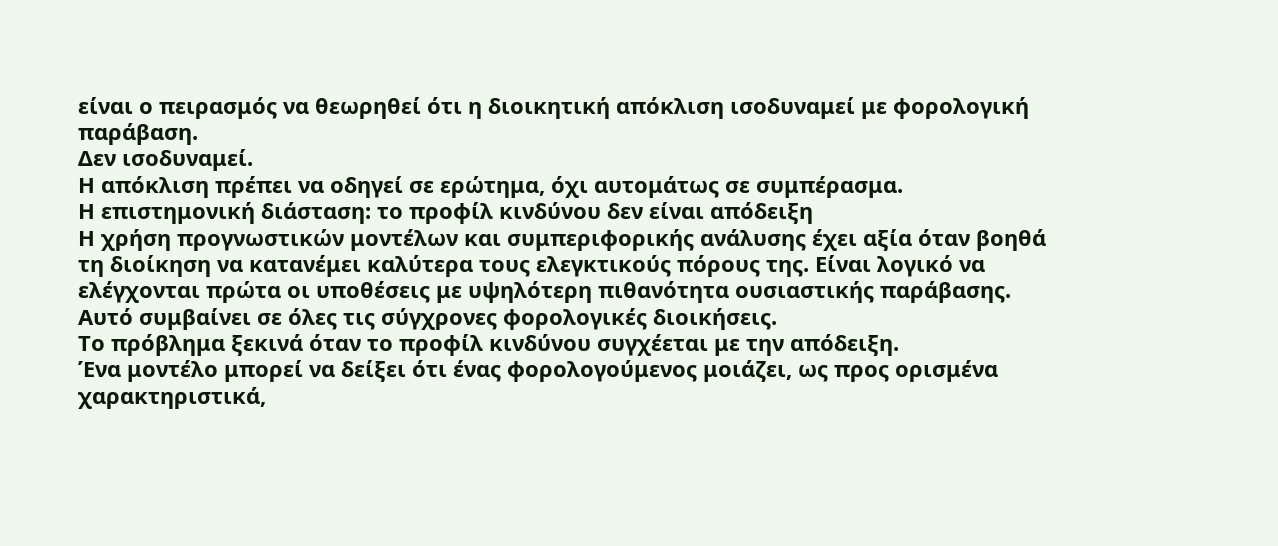είναι ο πειρασμός να θεωρηθεί ότι η διοικητική απόκλιση ισοδυναμεί με φορολογική παράβαση.
Δεν ισοδυναμεί.
Η απόκλιση πρέπει να οδηγεί σε ερώτημα, όχι αυτομάτως σε συμπέρασμα.
Η επιστημονική διάσταση: το προφίλ κινδύνου δεν είναι απόδειξη
Η χρήση προγνωστικών μοντέλων και συμπεριφορικής ανάλυσης έχει αξία όταν βοηθά τη διοίκηση να κατανέμει καλύτερα τους ελεγκτικούς πόρους της. Είναι λογικό να ελέγχονται πρώτα οι υποθέσεις με υψηλότερη πιθανότητα ουσιαστικής παράβασης. Αυτό συμβαίνει σε όλες τις σύγχρονες φορολογικές διοικήσεις.
Το πρόβλημα ξεκινά όταν το προφίλ κινδύνου συγχέεται με την απόδειξη.
Ένα μοντέλο μπορεί να δείξει ότι ένας φορολογούμενος μοιάζει, ως προς ορισμένα χαρακτηριστικά,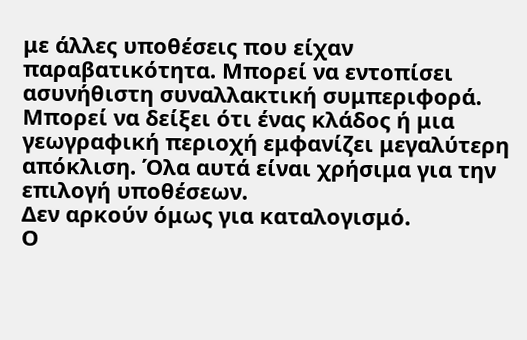με άλλες υποθέσεις που είχαν παραβατικότητα. Μπορεί να εντοπίσει ασυνήθιστη συναλλακτική συμπεριφορά. Μπορεί να δείξει ότι ένας κλάδος ή μια γεωγραφική περιοχή εμφανίζει μεγαλύτερη απόκλιση. Όλα αυτά είναι χρήσιμα για την επιλογή υποθέσεων.
Δεν αρκούν όμως για καταλογισμό.
Ο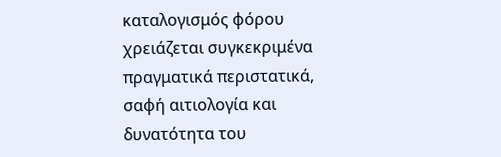καταλογισμός φόρου χρειάζεται συγκεκριμένα πραγματικά περιστατικά, σαφή αιτιολογία και δυνατότητα του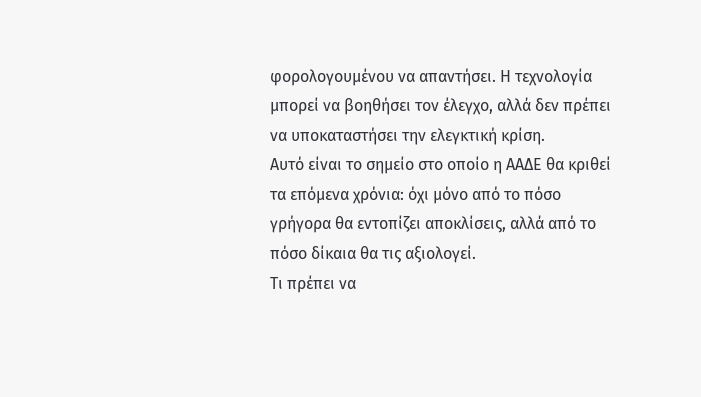φορολογουμένου να απαντήσει. Η τεχνολογία μπορεί να βοηθήσει τον έλεγχο, αλλά δεν πρέπει να υποκαταστήσει την ελεγκτική κρίση.
Αυτό είναι το σημείο στο οποίο η ΑΑΔΕ θα κριθεί τα επόμενα χρόνια: όχι μόνο από το πόσο γρήγορα θα εντοπίζει αποκλίσεις, αλλά από το πόσο δίκαια θα τις αξιολογεί.
Τι πρέπει να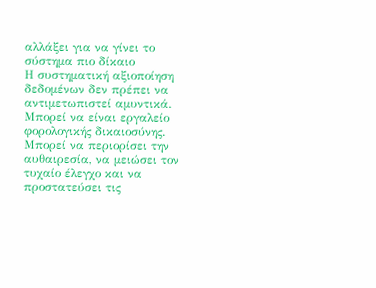αλλάξει για να γίνει το σύστημα πιο δίκαιο
Η συστηματική αξιοποίηση δεδομένων δεν πρέπει να αντιμετωπιστεί αμυντικά. Μπορεί να είναι εργαλείο φορολογικής δικαιοσύνης. Μπορεί να περιορίσει την αυθαιρεσία, να μειώσει τον τυχαίο έλεγχο και να προστατεύσει τις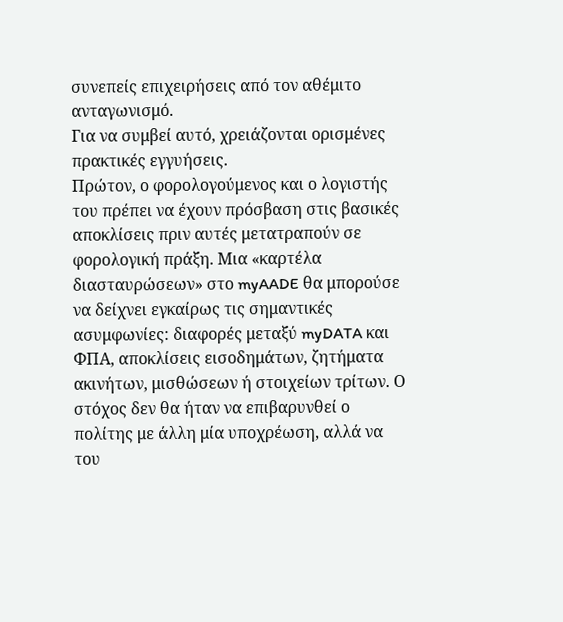συνεπείς επιχειρήσεις από τον αθέμιτο ανταγωνισμό.
Για να συμβεί αυτό, χρειάζονται ορισμένες πρακτικές εγγυήσεις.
Πρώτον, ο φορολογούμενος και ο λογιστής του πρέπει να έχουν πρόσβαση στις βασικές αποκλίσεις πριν αυτές μετατραπούν σε φορολογική πράξη. Μια «καρτέλα διασταυρώσεων» στο myAADE θα μπορούσε να δείχνει εγκαίρως τις σημαντικές ασυμφωνίες: διαφορές μεταξύ myDATA και ΦΠΑ, αποκλίσεις εισοδημάτων, ζητήματα ακινήτων, μισθώσεων ή στοιχείων τρίτων. Ο στόχος δεν θα ήταν να επιβαρυνθεί ο πολίτης με άλλη μία υποχρέωση, αλλά να του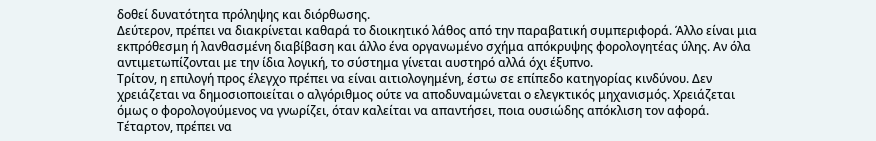δοθεί δυνατότητα πρόληψης και διόρθωσης.
Δεύτερον, πρέπει να διακρίνεται καθαρά το διοικητικό λάθος από την παραβατική συμπεριφορά. Άλλο είναι μια εκπρόθεσμη ή λανθασμένη διαβίβαση και άλλο ένα οργανωμένο σχήμα απόκρυψης φορολογητέας ύλης. Αν όλα αντιμετωπίζονται με την ίδια λογική, το σύστημα γίνεται αυστηρό αλλά όχι έξυπνο.
Τρίτον, η επιλογή προς έλεγχο πρέπει να είναι αιτιολογημένη, έστω σε επίπεδο κατηγορίας κινδύνου. Δεν χρειάζεται να δημοσιοποιείται ο αλγόριθμος ούτε να αποδυναμώνεται ο ελεγκτικός μηχανισμός. Χρειάζεται όμως ο φορολογούμενος να γνωρίζει, όταν καλείται να απαντήσει, ποια ουσιώδης απόκλιση τον αφορά.
Τέταρτον, πρέπει να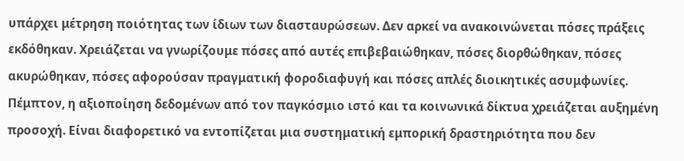υπάρχει μέτρηση ποιότητας των ίδιων των διασταυρώσεων. Δεν αρκεί να ανακοινώνεται πόσες πράξεις εκδόθηκαν. Χρειάζεται να γνωρίζουμε πόσες από αυτές επιβεβαιώθηκαν, πόσες διορθώθηκαν, πόσες ακυρώθηκαν, πόσες αφορούσαν πραγματική φοροδιαφυγή και πόσες απλές διοικητικές ασυμφωνίες.
Πέμπτον, η αξιοποίηση δεδομένων από τον παγκόσμιο ιστό και τα κοινωνικά δίκτυα χρειάζεται αυξημένη προσοχή. Είναι διαφορετικό να εντοπίζεται μια συστηματική εμπορική δραστηριότητα που δεν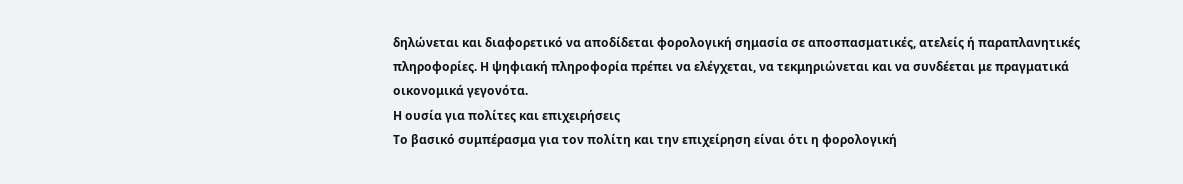δηλώνεται και διαφορετικό να αποδίδεται φορολογική σημασία σε αποσπασματικές, ατελείς ή παραπλανητικές πληροφορίες. Η ψηφιακή πληροφορία πρέπει να ελέγχεται, να τεκμηριώνεται και να συνδέεται με πραγματικά οικονομικά γεγονότα.
Η ουσία για πολίτες και επιχειρήσεις
Το βασικό συμπέρασμα για τον πολίτη και την επιχείρηση είναι ότι η φορολογική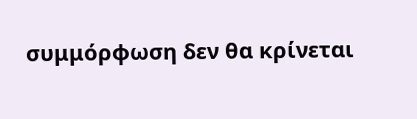συμμόρφωση δεν θα κρίνεται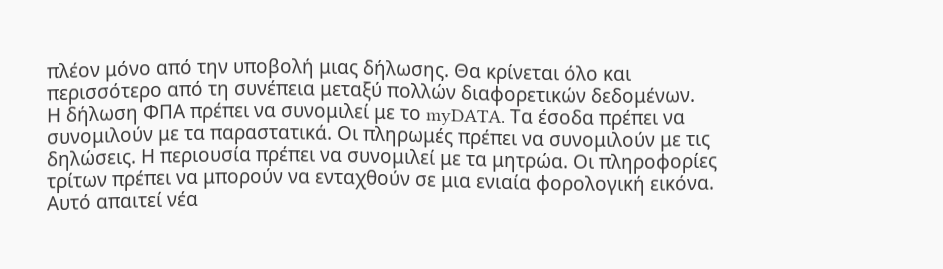πλέον μόνο από την υποβολή μιας δήλωσης. Θα κρίνεται όλο και περισσότερο από τη συνέπεια μεταξύ πολλών διαφορετικών δεδομένων.
Η δήλωση ΦΠΑ πρέπει να συνομιλεί με το myDATA. Τα έσοδα πρέπει να συνομιλούν με τα παραστατικά. Οι πληρωμές πρέπει να συνομιλούν με τις δηλώσεις. Η περιουσία πρέπει να συνομιλεί με τα μητρώα. Οι πληροφορίες τρίτων πρέπει να μπορούν να ενταχθούν σε μια ενιαία φορολογική εικόνα.
Αυτό απαιτεί νέα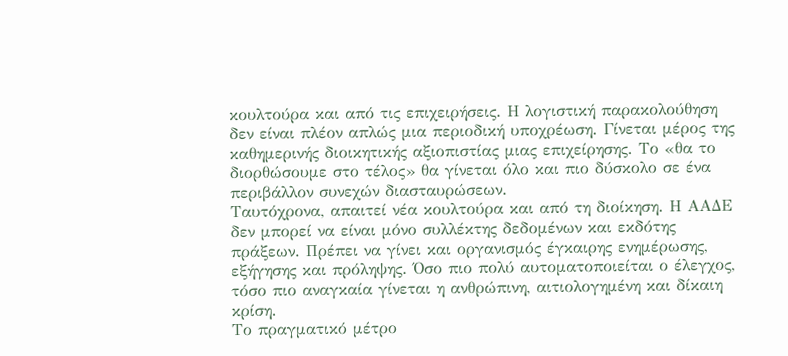κουλτούρα και από τις επιχειρήσεις. Η λογιστική παρακολούθηση δεν είναι πλέον απλώς μια περιοδική υποχρέωση. Γίνεται μέρος της καθημερινής διοικητικής αξιοπιστίας μιας επιχείρησης. Το «θα το διορθώσουμε στο τέλος» θα γίνεται όλο και πιο δύσκολο σε ένα περιβάλλον συνεχών διασταυρώσεων.
Ταυτόχρονα, απαιτεί νέα κουλτούρα και από τη διοίκηση. Η ΑΑΔΕ δεν μπορεί να είναι μόνο συλλέκτης δεδομένων και εκδότης πράξεων. Πρέπει να γίνει και οργανισμός έγκαιρης ενημέρωσης, εξήγησης και πρόληψης. Όσο πιο πολύ αυτοματοποιείται ο έλεγχος, τόσο πιο αναγκαία γίνεται η ανθρώπινη, αιτιολογημένη και δίκαιη κρίση.
Το πραγματικό μέτρο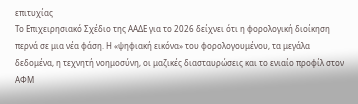επιτυχίας
Το Επιχειρησιακό Σχέδιο της ΑΑΔΕ για το 2026 δείχνει ότι η φορολογική διοίκηση περνά σε μια νέα φάση. Η «ψηφιακή εικόνα» του φορολογουμένου, τα μεγάλα δεδομένα, η τεχνητή νοημοσύνη, οι μαζικές διασταυρώσεις και το ενιαίο προφίλ στον ΑΦΜ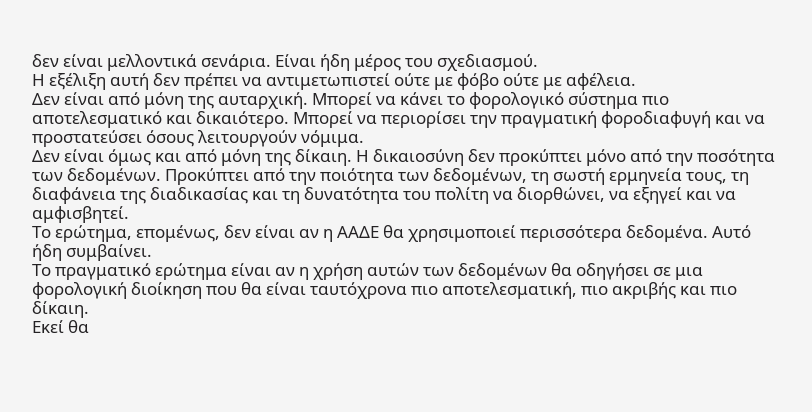δεν είναι μελλοντικά σενάρια. Είναι ήδη μέρος του σχεδιασμού.
Η εξέλιξη αυτή δεν πρέπει να αντιμετωπιστεί ούτε με φόβο ούτε με αφέλεια.
Δεν είναι από μόνη της αυταρχική. Μπορεί να κάνει το φορολογικό σύστημα πιο αποτελεσματικό και δικαιότερο. Μπορεί να περιορίσει την πραγματική φοροδιαφυγή και να προστατεύσει όσους λειτουργούν νόμιμα.
Δεν είναι όμως και από μόνη της δίκαιη. Η δικαιοσύνη δεν προκύπτει μόνο από την ποσότητα των δεδομένων. Προκύπτει από την ποιότητα των δεδομένων, τη σωστή ερμηνεία τους, τη διαφάνεια της διαδικασίας και τη δυνατότητα του πολίτη να διορθώνει, να εξηγεί και να αμφισβητεί.
Το ερώτημα, επομένως, δεν είναι αν η ΑΑΔΕ θα χρησιμοποιεί περισσότερα δεδομένα. Αυτό ήδη συμβαίνει.
Το πραγματικό ερώτημα είναι αν η χρήση αυτών των δεδομένων θα οδηγήσει σε μια φορολογική διοίκηση που θα είναι ταυτόχρονα πιο αποτελεσματική, πιο ακριβής και πιο δίκαιη.
Εκεί θα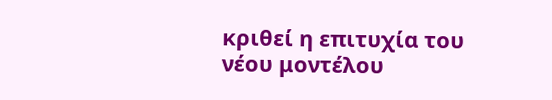κριθεί η επιτυχία του νέου μοντέλου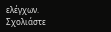ελέγχων.
Σχολιάστε